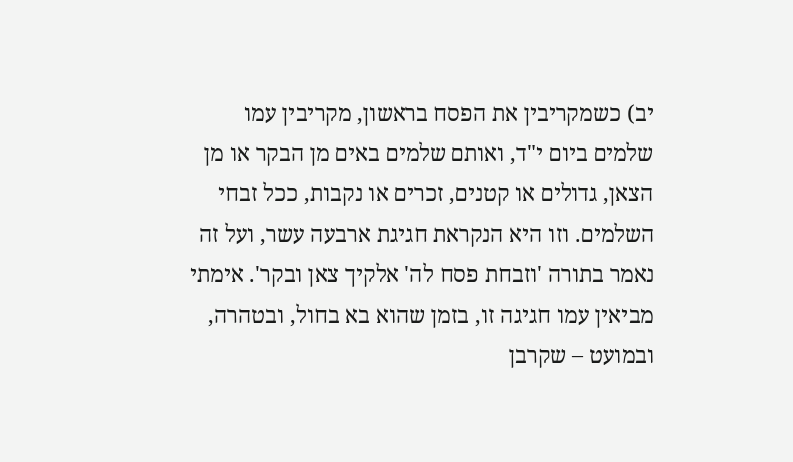יב) כשמקריבין את הפסח בראשון, מקריבין עמו שלמים ביום י"ד, ואותם שלמים באים מן הבקר או מן הצאן, גדולים או קטנים, זכרים או נקבות, ככל זבחי השלמים. וזו היא הנקראת חגיגת ארבעה עשר, ועל זה נאמר בתורה 'וזבחת פסח לה' אלקיך צאן ובקר'. אימתי מביאין עמו חגיגה זו, בזמן שהוא בא בחול, ובטהרה, ובמועט – שקרבן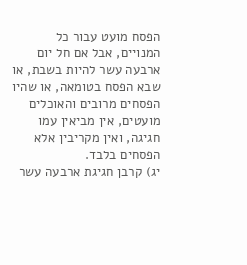הפסח מועט עבור כל המנויים, אבל אם חל יום ארבעה עשר להיות בשבת, או שבא הפסח בטומאה, או שהיו הפסחים מרובים והאוכלים מועטים, אין מביאין עמו חגיגה, ואין מקריבין אלא הפסחים בלבד.
יג) קרבן חגיגת ארבעה עשר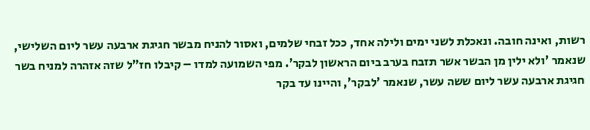רשות, ואינה חובה. ונאכלת לשני ימים ולילה אחד, ככל זבחי שלמים, ואסור להניח מבשר חגיגת ארבעה עשר ליום השלישי, שנאמר 'ולא ילין מן הבשר אשר תזבח בערב ביום הראשון לבקר'. מפי השמועה למדו – קיבלו חז"ל שזה אזהרה למניח בשר חגיגת ארבעה עשר ליום ששה עשר, שנאמר 'לבקר', והיינו עד בקר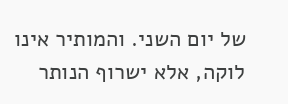של יום השני. והמותיר אינו לוקה, אלא ישרוף הנותר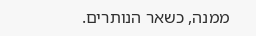ממנה, כשאר הנותרים.